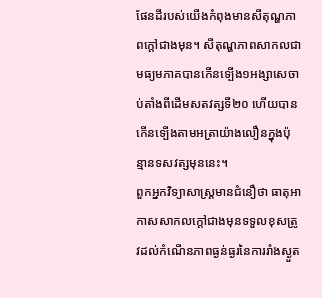ផែនដីរបស់យើងកំពុងមានសីតុណ្ហភាពក្តៅជាងមុន។ សីតុណ្ហភាពសាកលជាមធ្យមភាគបានកើនទ្បើង១អង្សាសេចាប់តាំងពីដើមសតវត្សទី២០ ហើយបានកើនទ្បើងតាមអត្រាយ៉ាងលឿនក្នុងប៉ុន្មានទសវត្សមុននេះ។
ពួកអ្នកវិទ្យាសាស្ត្រមានជំនឿថា ធាតុអាកាសសាកលក្តៅជាងមុនទទួលខុសត្រូវដល់កំណើនភាពធ្ងន់ធ្ងរនៃការរាំងស្ងួត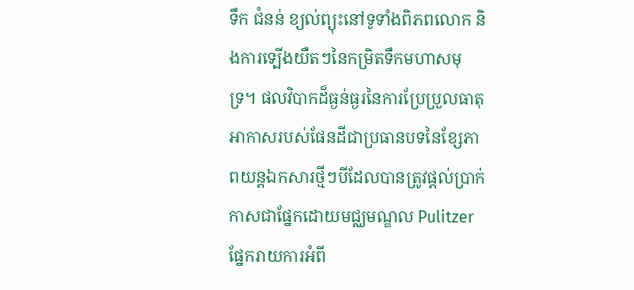ទឹក ជំនន់ ខ្យល់ព្យុះនៅទូទាំងពិភពលោក និងការទ្បើងយឺតៗនៃកម្រិតទឹកមហាសមុទ្រ។ ផលវិបាកដ៏ធ្ងន់ធ្ងរនៃការប្រែប្រួលធាតុអាកាសរបស់ផែនដីជាប្រធានបទនៃខ្សែភាពយន្តឯកសារថ្មីៗបីដែលបានត្រូវផ្តល់ប្រាក់កាសជាផ្នែកដោយមជ្ឈមណ្ឌល Pulitzer ផ្នែករាយការអំពី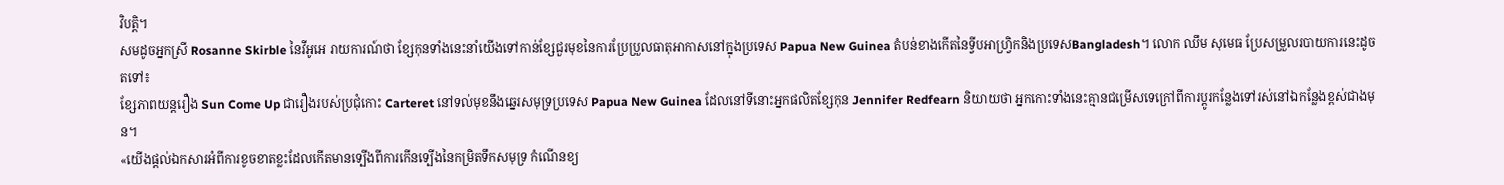វិបត្តិ។
សមដូចអ្នកស្រី Rosanne Skirble នៃវីអូអេ រាយការណ៍ថា ខ្សែកុនទាំងនេះនាំយើងទៅកាន់ខ្សែជួរមុខនៃការប្រែប្រួលធាតុអាកាសនៅក្នុងប្រទេស Papua New Guinea តំបន់ខាងកើតនៃទ្វីបអាហ្វ្រិកនិងប្រទេសBangladesh។ លោក ឈឹម សុមេធ ប្រែសម្រួលរបាយការនេះដូចតទៅ៖
ខ្សែភាពយន្តរឿង Sun Come Up ជារឿងរបស់ប្រជុំកោះ Carteret នៅទល់មុខនឹងឆ្នេរសមុទ្រប្រទេស Papua New Guinea ដែលនៅទីនោះអ្នកផលិតខ្សែកុន Jennifer Redfearn និយាយថា អ្នកកោះទាំងនេះគ្មានជម្រើសទេក្រៅពីការប្តូរកន្លែងទៅរស់នៅឯកន្លែងខ្ពស់ជាងមុន។
«យើងផ្តល់ឯកសារអំពីការខូចខាតខ្លះដែលកើតមានទ្បើងពីការកើនទ្បើងនៃកម្រិតទឹកសមុទ្រ កំណើនខ្យ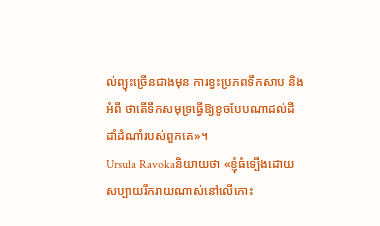ល់ព្យុះច្រើនជាងមុន ការខ្វះប្រភពទឹកសាប និងអំពី ថាតើទឹកសមុទ្រធ្វើឱ្យខូចបែបណាដល់ដីដាំដំណាំរបស់ពួកគេ»។
Ursula Ravokaនិយាយថា «ខ្ញុំធំទ្បើងដោយសប្បាយរីករាយណាស់នៅលើកោះ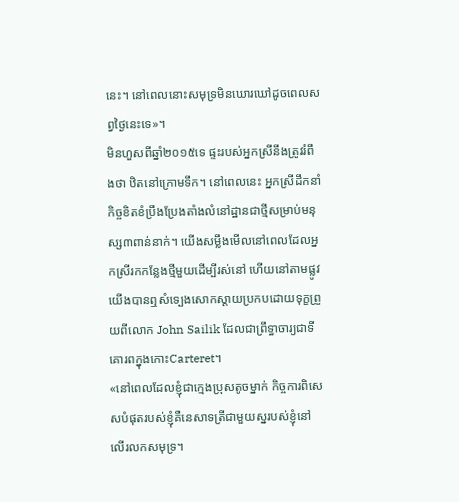នេះ។ នៅពេលនោះសមុទ្រមិនឃោរឃៅដូចពេលសព្វថ្ងៃនេះទេ»។
មិនហួសពីឆ្នាំ២០១៥ទេ ផ្ទះរបស់អ្នកស្រីនឹងត្រូវរំពឹងថា ឋិតនៅក្រោមទឹក។ នៅពេលនេះ អ្នកស្រីដឹកនាំកិច្ចខិតខំប្រឹងប្រែងតាំងលំនៅដ្ឋានជាថ្មីសម្រាប់មនុស្ស៣ពាន់នាក់។ យើងសម្លឹងមើលនៅពេលដែលអ្នកស្រីរកកន្លែងថ្មីមួយដើម្បីរស់នៅ ហើយនៅតាមផ្លូវយើងបានឮសំទ្បេងសោកស្តាយប្រកបដោយទុក្ខព្រួយពីលោក John Sailik ដែលជាព្រឹទ្ធាចារ្យជាទីគោរពក្នុងកោះCarteret។
«នៅពេលដែលខ្ញុំជាក្មេងប្រុសតូចម្នាក់ កិច្ចការពិសេសបំផុតរបស់ខ្ញុំគឺនេសាទត្រីជាមួយស្នរបស់ខ្ញុំនៅលើរលកសមុទ្រ។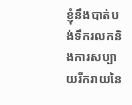ខ្ញុំនឹងបាត់បង់ទឹករលកនិងការសប្បាយរីករាយនៃ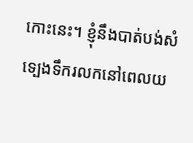កោះនេះ។ ខ្ញុំនឹងបាត់បង់សំទ្បេងទឹករលកនៅពេលយ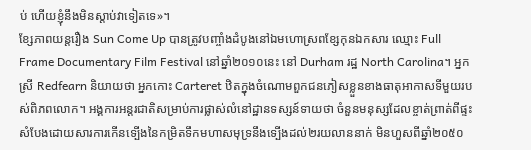ប់ ហើយខ្ញុំនឹងមិនស្តាប់វាទៀតទេ»។
ខ្សែភាពយន្តរឿង Sun Come Up បានត្រូវបញ្ចាំងដំបូងនៅឯមហោស្រពខ្សែកុនឯកសារ ឈ្មោះ Full Frame Documentary Film Festival នៅឆ្នាំ២០១០នេះ នៅ Durham រដ្ឋ North Carolina។ អ្នកស្រី Redfearn និយាយថា អ្នកកោះ Carteret ឋិតក្នុងចំណោមពួកជនភៀសខ្លួនខាងធាតុអាកាសទីមួយរបស់ពិភពលោក។ អង្គការអន្តរជាតិសម្រាប់ការផ្លាស់លំនៅដ្ឋានទស្សន៍ទាយថា ចំនួនមនុស្សដែលខ្ចាត់ព្រាត់ពីផ្ទះសំបែងដោយសារការកើនទ្បើងនៃកម្រិតទឹកមហាសមុទ្រនឹងទ្បើងដល់២រយលាននាក់ មិនហួសពីឆ្នាំ២០៥០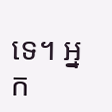ទេ។ អ្នក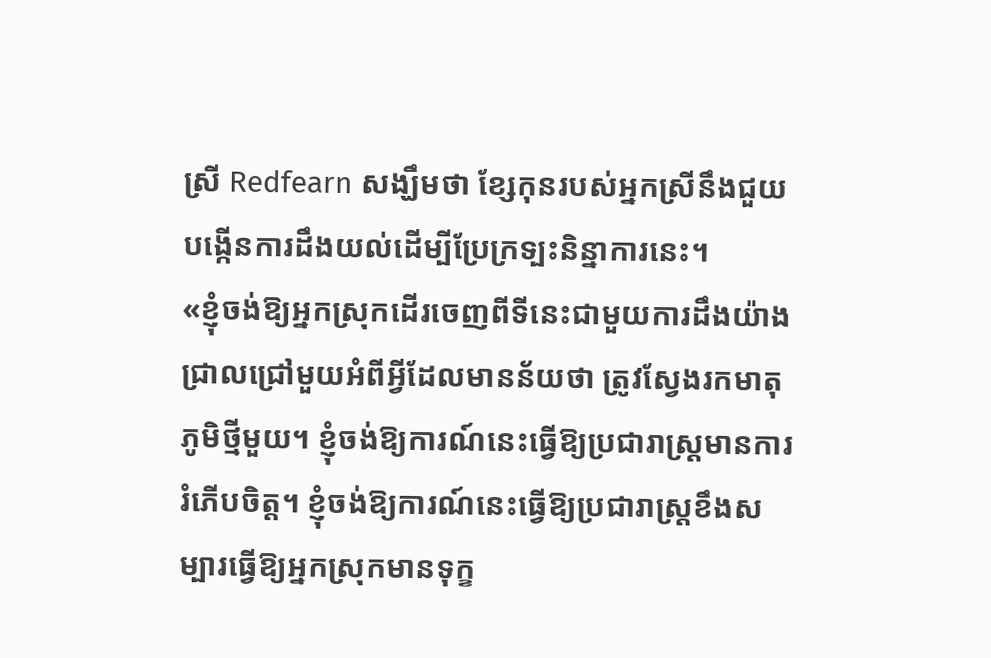ស្រី Redfearn សង្ឃឹមថា ខ្សែកុនរបស់អ្នកស្រីនឹងជួយបង្កើនការដឹងយល់ដើម្បីប្រែក្រទ្បះនិន្នាការនេះ។
«ខ្ញុំចង់ឱ្យអ្នកស្រុកដើរចេញពីទីនេះជាមួយការដឹងយ៉ាងជ្រាលជ្រៅមួយអំពីអ្វីដែលមានន័យថា ត្រូវស្វែងរកមាតុភូមិថ្មីមួយ។ ខ្ញុំចង់ឱ្យការណ៍នេះធ្វើឱ្យប្រជារាស្ត្រមានការរំភើបចិត្ត។ ខ្ញុំចង់ឱ្យការណ៍នេះធ្វើឱ្យប្រជារាស្ត្រខឹងសម្បារធ្វើឱ្យអ្នកស្រុកមានទុក្ខ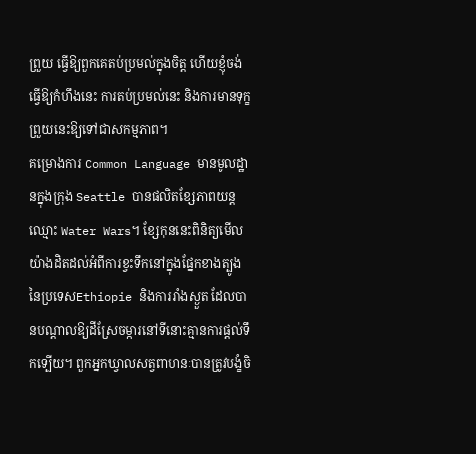ព្រួយ ធ្វើឱ្យពួកគេតប់ប្រមល់ក្នុងចិត្ត ហើយខ្ញុំចង់ធ្វើឱ្យកំហឹងនេះ ការតប់ប្រមល់នេះ និងការមានទុក្ខព្រួយនេះឱ្យទៅជាសកម្មភាព។
គម្រោងការ Common Language មានមូលដ្ឋានក្នុងក្រុង Seattle បានផលិតខ្សែភាពយន្តឈ្មោះ Water Wars។ ខ្សែកុននេះពិនិត្យមើលយ៉ាងដិតដល់អំពីការខ្វះទឹកនៅក្នុងផ្នែកខាងត្បូងនៃប្រទេសEthiopie និងការរាំងស្ងួត ដែលបានបណ្តាលឱ្យដីស្រែចម្ការនៅទីនោះគ្មានការផ្តល់ទឹកទ្បើយ។ ពួកអ្នកឃ្វាលសត្វពាហនៈបានត្រូវបង្ខំចិ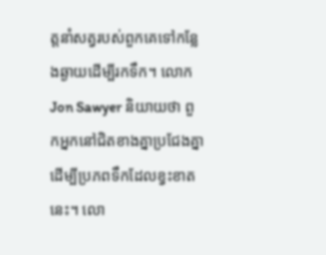ត្តនាំសត្វរបស់ពួកគេទៅកន្លែងឆ្ងាយដើម្បីរកទឹក។ លោក Jon Sawyer និយាយថា ពួកអ្នកនៅជិតខាងគ្នាប្រជែងគ្នាដើម្បីប្រភពទឹកដែលខ្វះខាតនេះ។ លោ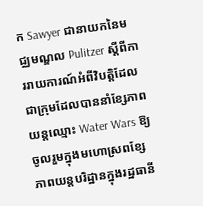ក Sawyer ជានាយកនៃមជ្ឈមណ្ឌល Pulitzer ស្តីពីការរាយការណ៍អំពីវិបត្តិដែលជាក្រុមដែលបាននាំខ្សែភាពយន្តឈ្មោះ Water Wars ឱ្យចូលរួមក្នុងមហោស្រពខ្សែភាពយន្តបរិដ្ឋានក្នុងរដ្ឋធានី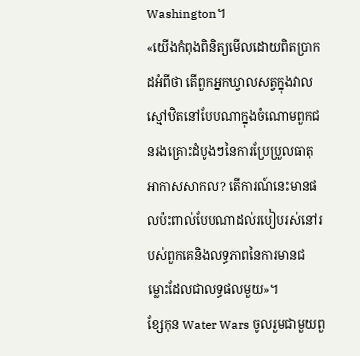Washington។
«យើងកំពុងពិនិត្យមើលដោយពិតប្រាកដអំពីថា តើពួកអ្នកឃ្វាលសត្វក្នុងវាលស្មៅឋិតនៅបែបណាក្នុងចំណោមពួកជនរងគ្រោះដំបូងៗនៃការប្រែប្រួលធាតុអាកាសសាកល? តើការណ៍នេះមានផលប៉ះពាល់បែបណាដល់របៀបរស់នៅរបស់ពួកគេនិងលទ្ធភាពនៃការមានជម្លោះដែលជាលទ្ធផលមួយ»។
ខ្សែកុន Water Wars ចូលរួមជាមួយពួ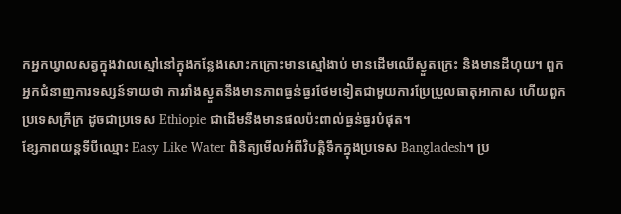កអ្នកឃ្វាលសត្វក្នុងវាលស្មៅនៅក្នុងកន្លែងសោះកក្រោះមានស្មៅងាប់ មានដើមឈើស្ងួតក្រេះ និងមានដីហុយ។ ពួកអ្នកជំនាញការទស្សន៍ទាយថា ការរាំងស្ងួតនឹងមានភាពធ្ងន់ធ្ងរថែមទៀតជាមួយការប្រែប្រួលធាតុអាកាស ហើយពួកប្រទេសក្រីក្រ ដូចជាប្រទេស Ethiopie ជាដើមនឹងមានផលប៉ះពាល់ធ្ងន់ធ្ងរបំផុត។
ខ្សែភាពយន្តទីបីឈ្មោះ Easy Like Water ពិនិត្យមើលអំពីវិបត្តិទឹកក្នុងប្រទេស Bangladesh។ ប្រ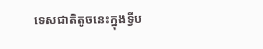ទេសជាតិតូចនេះក្នុងទ្វីប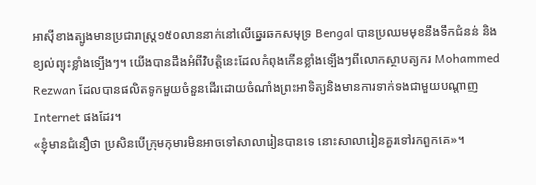អាស៊ីខាងត្បូងមានប្រជារាស្ត្រ១៥០លាននាក់នៅលើឆ្នេរឆកសមុទ្រ Bengal បានប្រឈមមុខនឹងទឹកជំនន់ និងខ្យល់ព្យុះខ្លាំងទ្បើងៗ។ យើងបានដឹងអំពីវិបត្តិនេះដែលកំពុងកើនខ្លាំងទ្បើងៗពីលោកស្ថាបត្យករ Mohammed Rezwan ដែលបានផលិតទូកមួយចំនួនដើរដោយចំណាំងព្រះអាទិត្យនិងមានការទាក់ទងជាមួយបណ្តាញ Internet ផងដែរ។
«ខ្ញុំមានជំនឿថា ប្រសិនបើក្រុមកុមារមិនអាចទៅសាលារៀនបានទេ នោះសាលារៀនគួរទៅរកពួកគេ»។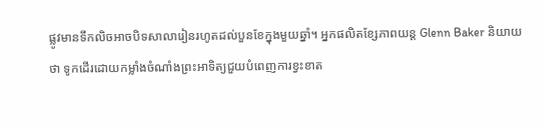ផ្លូវមានទឹកលិចអាចបិទសាលារៀនរហូតដល់បួនខែក្នុងមួយឆ្នាំ។ អ្នកផលិតខ្សែភាពយន្ត Glenn Baker និយាយថា ទូកដើរដោយកម្លាំងចំណាំងព្រះអាទិត្យជួយបំពេញការខ្វះខាត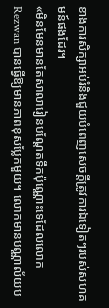ខាងការសិក្សាអប់រំនិងជួយបំពេញសេចក្តីត្រូវការឯទៀតៗរបស់សហគមន៍ផងដែរ។
«មិនមែនមានតែសាលារៀនបណ្តែតទឹកប៉ុណ្ណោះទេដែលលោក Rezwan បានធ្វើឱ្យមានភាពខុសប្លែកមួយ។ លោកមានបណ្ណាល័យប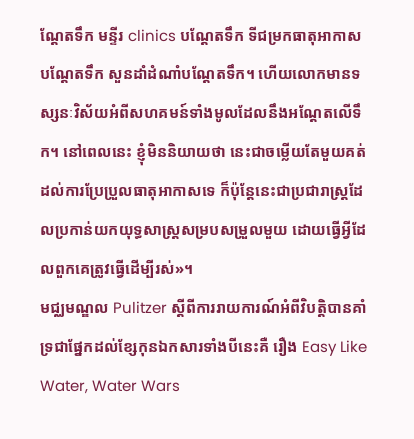ណ្តែតទឹក មន្ទីរ clinics បណ្តែតទឹក ទីជម្រកធាតុអាកាសបណ្តែតទឹក សួនដាំដំណាំបណ្តែតទឹក។ ហើយលោកមានទស្សនៈវិស័យអំពីសហគមន៍ទាំងមូលដែលនឹងអណ្តែតលើទឹក។ នៅពេលនេះ ខ្ញុំមិននិយាយថា នេះជាចម្លើយតែមួយគត់ដល់ការប្រែប្រួលធាតុអាកាសទេ ក៏ប៉ុន្តែនេះជាប្រជារាស្ត្រដែលប្រកាន់យកយុទ្ធសាស្ត្រសម្របសម្រួលមួយ ដោយធ្វើអ្វីដែលពួកគេត្រូវធ្វើដើម្បីរស់»។
មជ្ឈមណ្ឌល Pulitzer ស្តីពីការរាយការណ៍អំពីវិបត្តិបានគាំទ្រជាផ្នែកដល់ខ្សែកុនឯកសារទាំងបីនេះគឺ រឿង Easy Like Water, Water Wars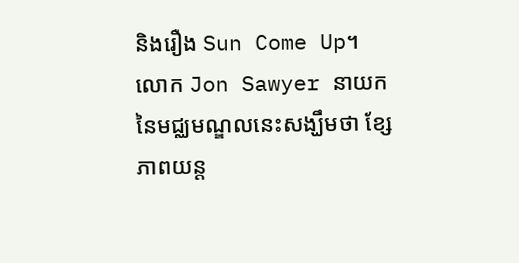និងរឿង Sun Come Up។ លោក Jon Sawyer នាយកនៃមជ្ឈមណ្ឌលនេះសង្ឃឹមថា ខ្សែភាពយន្ត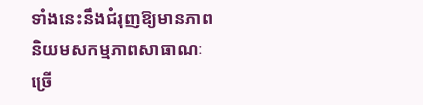ទាំងនេះនឹងជំរុញឱ្យមានភាពនិយមសកម្មភាពសាធាណៈច្រើ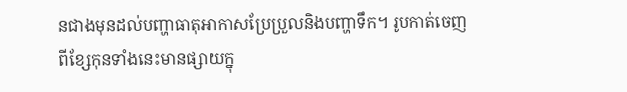នជាងមុនដល់បញ្ហាធាតុអាកាសប្រែប្រួលនិងបញ្ហាទឹក។ រូបកាត់ចេញពីខ្សែកុនទាំងនេះមានផ្សាយក្នុ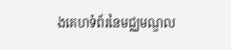ងគេហទំព័រនៃមជ្ឈមណ្ឌល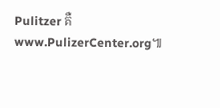Pulitzer គឺ www.PulizerCenter.org៕